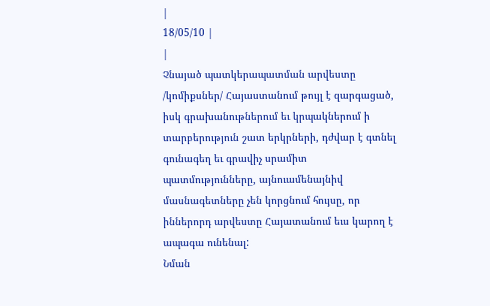|
18/05/10 |
|
Չնայած պատկերապատման արվեստը /կոմիքսներ/ Հայաստանում թույլ է զարգացած, իսկ գրախանութներում եւ կրպակներում ի տարբերություն շատ երկրների, դժվար է գտնել գունագեղ եւ գրավիչ սրամիտ պատմությունները, այնուամենայնիվ մասնագետները չեն կորցնում հույսը, որ իններորդ արվեստը Հայատանում եւս կարող է ապագա ունենալ:
Նման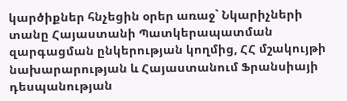կարծիքներ հնչեցին օրեր առաջ` Նկարիչների տանը Հայաստանի Պատկերապատման զարգացման ընկերության կողմից, ՀՀ մշակույթի նախարարության և Հայաստանում Ֆրանսիայի դեսպանության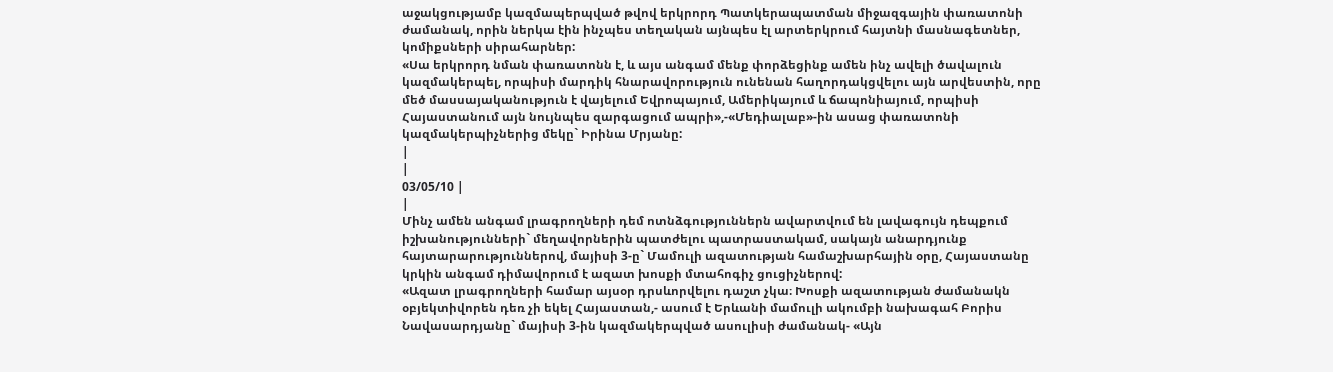աջակցությամբ կազմապերպված թվով երկրորդ Պատկերապատման միջազգային փառատոնի ժամանակ, որին ներկա էին ինչպես տեղական այնպես էլ արտերկրում հայտնի մասնագետներ, կոմիքսների սիրահարներ:
«Սա երկրորդ նման փառատոնն է, և այս անգամ մենք փորձեցինք ամեն ինչ ավելի ծավալուն կազմակերպել, որպիսի մարդիկ հնարավորություն ունենան հաղորդակցվելու այն արվեստին, որը մեծ մասսայականություն է վայելում Եվրոպայում, Ամերիկայում և ճապոնիայում, որպիսի Հայաստանում այն նույնպես զարգացում ապրի»,-«Մեդիալաբ»-ին ասաց փառատոնի կազմակերպիչներից մեկը` Իրինա Մրյանը:
|
|
03/05/10 |
|
Մինչ ամեն անգամ լրագրողների դեմ ոտնձգություններն ավարտվում են լավագույն դեպքում իշխանությունների` մեղավորներին պատժելու պատրաստակամ, սակայն անարդյունք հայտարարություններով, մայիսի 3-ը` Մամուլի ազատության համաշխարհային օրը, Հայաստանը կրկին անգամ դիմավորում է ազատ խոսքի մտահոգիչ ցուցիչներով:
«Ազատ լրագրողների համար այսօր դրսևորվելու դաշտ չկա։ Խոսքի ազատության ժամանակն օբյեկտիվորեն դեռ չի եկել Հայաստան,- ասում է Երևանի մամուլի ակումբի նախագահ Բորիս Նավասարդյանը` մայիսի 3-ին կազմակերպված ասուլիսի ժամանակ- «Այն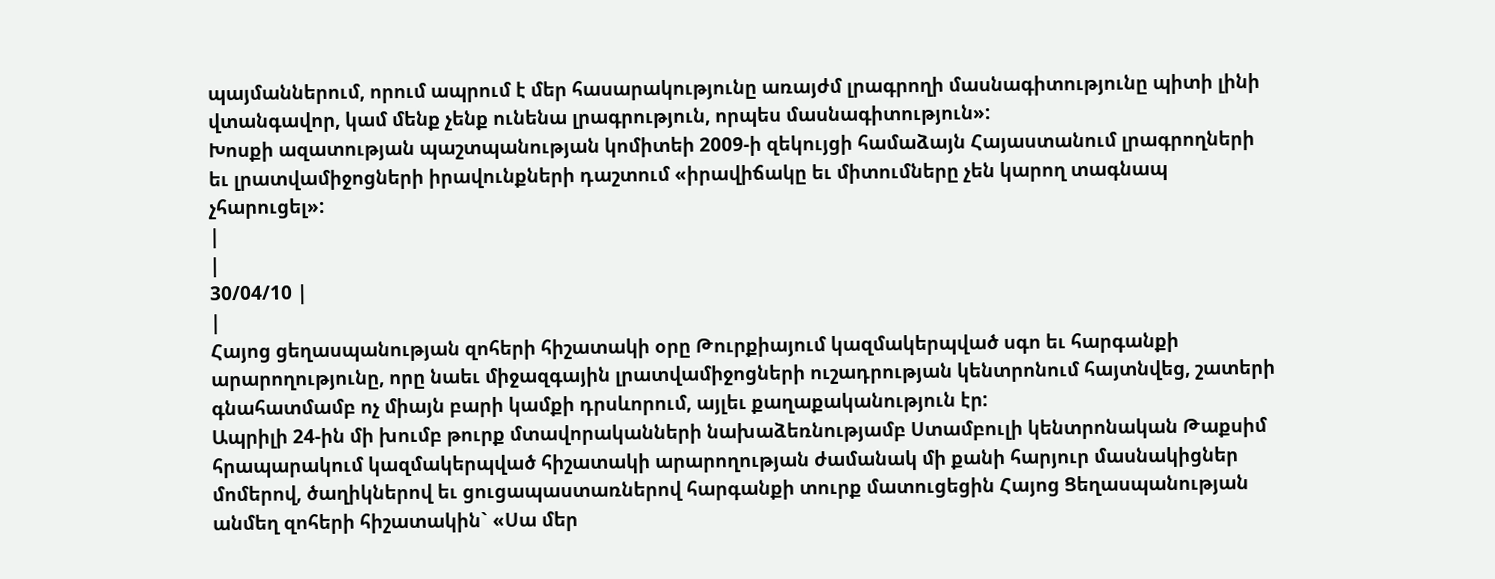պայմաններում, որում ապրում է մեր հասարակությունը առայժմ լրագրողի մասնագիտությունը պիտի լինի վտանգավոր, կամ մենք չենք ունենա լրագրություն, որպես մասնագիտություն»:
Խոսքի ազատության պաշտպանության կոմիտեի 2009-ի զեկույցի համաձայն Հայաստանում լրագրողների եւ լրատվամիջոցների իրավունքների դաշտում «իրավիճակը եւ միտումները չեն կարող տագնապ չհարուցել»:
|
|
30/04/10 |
|
Հայոց ցեղասպանության զոհերի հիշատակի օրը Թուրքիայում կազմակերպված սգո եւ հարգանքի արարողությունը, որը նաեւ միջազգային լրատվամիջոցների ուշադրության կենտրոնում հայտնվեց, շատերի գնահատմամբ ոչ միայն բարի կամքի դրսևորում, այլեւ քաղաքականություն էր:
Ապրիլի 24-ին մի խումբ թուրք մտավորականների նախաձեռնությամբ Ստամբուլի կենտրոնական Թաքսիմ հրապարակում կազմակերպված հիշատակի արարողության ժամանակ մի քանի հարյուր մասնակիցներ մոմերով, ծաղիկներով եւ ցուցապաստառներով հարգանքի տուրք մատուցեցին Հայոց Ցեղասպանության անմեղ զոհերի հիշատակին` «Սա մեր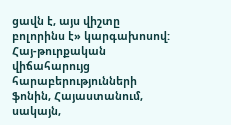ցավն է, այս վիշտը բոլորինս է» կարգախոսով:
Հայ-թուրքական վիճահարույց հարաբերությունների ֆոնին, Հայաստանում, սակայն,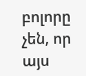բոլորը չեն, որ այս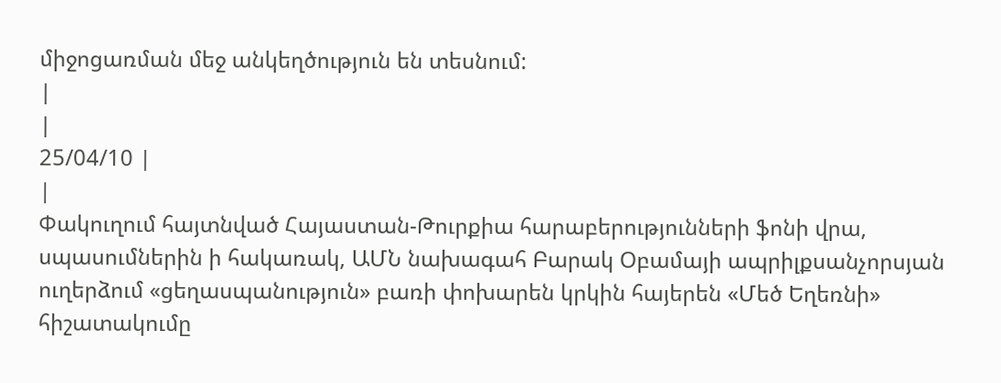միջոցառման մեջ անկեղծություն են տեսնում:
|
|
25/04/10 |
|
Փակուղում հայտնված Հայաստան-Թուրքիա հարաբերությունների ֆոնի վրա, սպասումներին ի հակառակ, ԱՄՆ նախագահ Բարակ Օբամայի ապրիլքսանչորսյան ուղերձում «ցեղասպանություն» բառի փոխարեն կրկին հայերեն «Մեծ Եղեռնի» հիշատակումը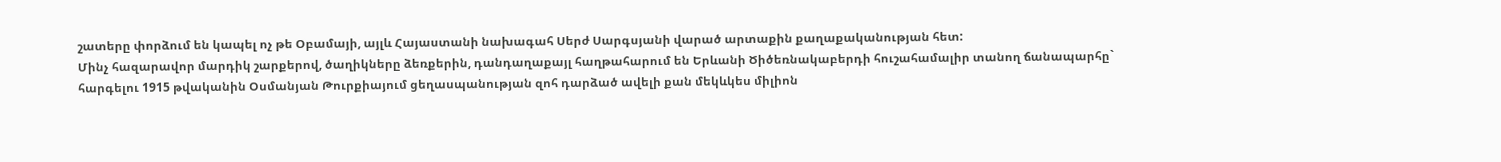շատերը փորձում են կապել ոչ թե Օբամայի, այլև Հայաստանի նախագահ Սերժ Սարգսյանի վարած արտաքին քաղաքականության հետ:
Մինչ հազարավոր մարդիկ շարքերով, ծաղիկները ձեռքերին, դանդաղաքայլ հաղթահարում են Երևանի Ծիծեռնակաբերդի հուշահամալիր տանող ճանապարհը` հարգելու 1915 թվականին Օսմանյան Թուրքիայում ցեղասպանության զոհ դարձած ավելի քան մեկևկես միլիոն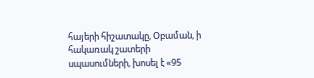հայերի հիշատակը, Օբաման, ի հակառակ շատերի սպասումների, խոսել է «95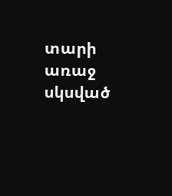տարի առաջ սկսված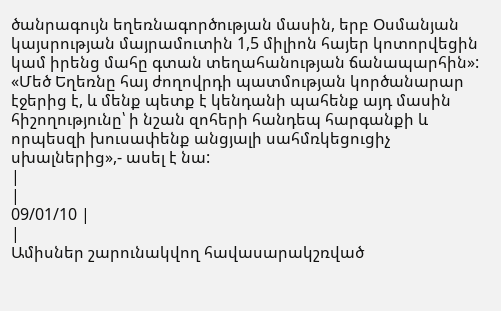ծանրագույն եղեռնագործության մասին, երբ Օսմանյան կայսրության մայրամուտին 1,5 միլիոն հայեր կոտորվեցին կամ իրենց մահը գտան տեղահանության ճանապարհին»:
«Մեծ Եղեռնը հայ ժողովրդի պատմության կործանարար էջերից է, և մենք պետք է կենդանի պահենք այդ մասին հիշողությունը՝ ի նշան զոհերի հանդեպ հարգանքի և որպեսզի խուսափենք անցյալի սահմռկեցուցիչ սխալներից»,- ասել է նա:
|
|
09/01/10 |
|
Ամիսներ շարունակվող հավասարակշռված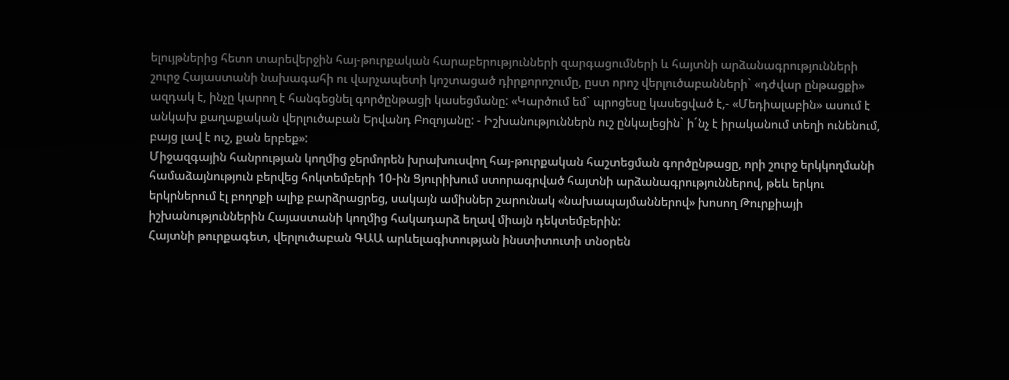ելույթներից հետո տարեվերջին հայ-թուրքական հարաբերությունների զարգացումների և հայտնի արձանագրությունների շուրջ Հայաստանի նախագահի ու վարչապետի կոշտացած դիրքորոշումը, ըստ որոշ վերլուծաբանների` «դժվար ընթացքի» ազդակ է, ինչը կարող է հանգեցնել գործընթացի կասեցմանը: «Կարծում եմ` պրոցեսը կասեցված է,- «Մեդիալաբին» ասում է անկախ քաղաքական վերլուծաբան Երվանդ Բոզոյանը: - Իշխանություններն ուշ ընկալեցին` ի´նչ է իրականում տեղի ունենում, բայց լավ է ուշ, քան երբեք»:
Միջազգային հանրության կողմից ջերմորեն խրախուսվող հայ-թուրքական հաշտեցման գործընթացը, որի շուրջ երկկողմանի համաձայնություն բերվեց հոկտեմբերի 10-ին Ցյուրիխում ստորագրված հայտնի արձանագրություններով, թեև երկու երկրներում էլ բողոքի ալիք բարձրացրեց, սակայն ամիսներ շարունակ «նախապայմաններով» խոսող Թուրքիայի իշխանություններին Հայաստանի կողմից հակադարձ եղավ միայն դեկտեմբերին:
Հայտնի թուրքագետ, վերլուծաբան ԳԱԱ արևելագիտության ինստիտուտի տնօրեն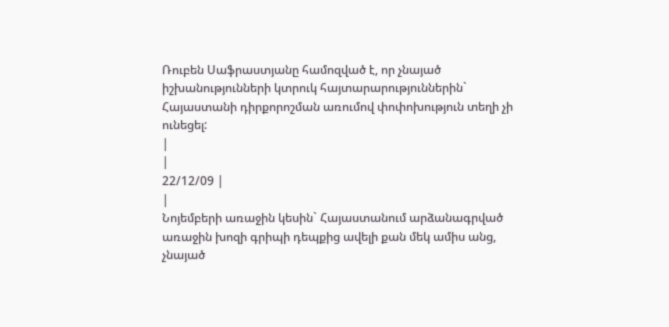Ռուբեն Սաֆրաստյանը համոզված է, որ չնայած իշխանությունների կտրուկ հայտարարություններին` Հայաստանի դիրքորոշման առումով փոփոխություն տեղի չի ունեցել:
|
|
22/12/09 |
|
Նոյեմբերի առաջին կեսին` Հայաստանում արձանագրված առաջին խոզի գրիպի դեպքից ավելի քան մեկ ամիս անց, չնայած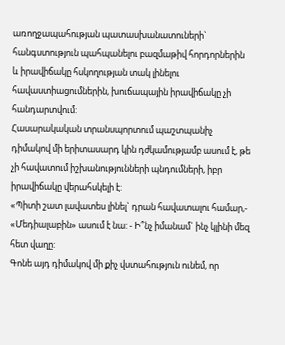առողջապահության պատասխանատուների` հանգստություն պահպանելու բազմաթիվ հորդորներին և իրավիճակը հսկողության տակ լինելու հավաստիացումներին, խուճապային իրավիճակը չի հանդարտվում:
Հասարակական տրանսպորտում պաշտպանիչ դիմակով մի երիտասարդ կին դժկամությամբ ասում է, թե չի հավատում իշխանությունների պնդումների, իբր իրավիճակը վերահսկելի է:
«Պիտի շատ լավատես լինել` դրան հավատալու համար,- «Մեդիալաբին» ասում է նա: - Ի՞նչ իմանամ` ինչ կլինի մեզ հետ վաղը:
Գոնե այդ դիմակով մի քիչ վստահություն ունեմ, որ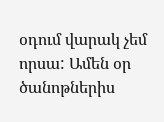օդում վարակ չեմ որսա: Ամեն օր ծանոթներիս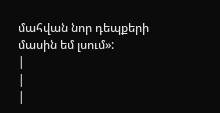մահվան նոր դեպքերի մասին եմ լսում»:
|
|
|